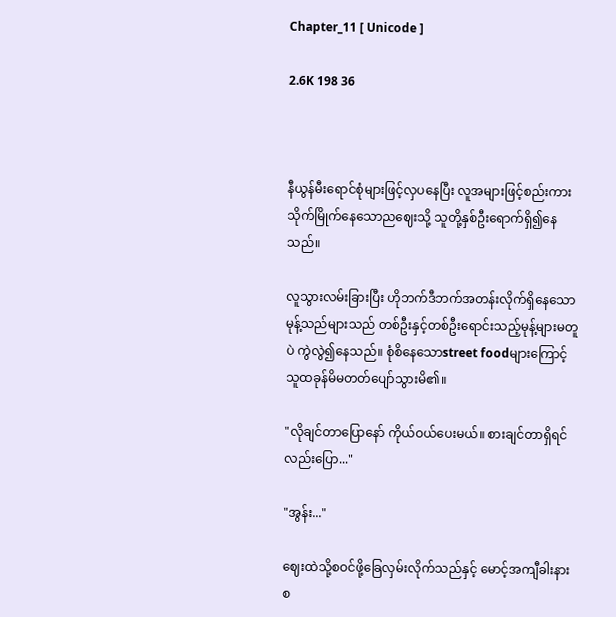Chapter_11 [ Unicode ]

2.6K 198 36



နီယွန်မီးရောင်စုံများဖြင့်လှပနေပြီး လူအများဖြင့်စည်းကားသိုက်မြိုက်နေသောညဈေးသို့ သူတို့နှစ်ဦးရောက်ရှိ၍နေသည်။

လူသွားလမ်းခြားပြီး ဟိုဘက်ဒီဘက်အတန်းလိုက်ရှိနေသောမုန့်သည်များသည် တစ်ဦးနှင့်တစ်ဦးရောင်းသည့်မုန့်များမတူပဲ ကွဲလွဲ၍နေသည်။ စုံစိနေသောstreet foodများကြောင့် သူထခုန်မိမတတ်ပျော်သွားမိ၏။

"လိုချင်တာပြောနော် ကိုယ်ဝယ်ပေးမယ်။ စားချင်တာရှိရင်လည်းပြော..."

"အွန်း..."

ဈေးထဲသို့စဝင်ဖို့‌ခြေလှမ်းလိုက်သည်နှင့် မောင့်အကျီခါးနားစ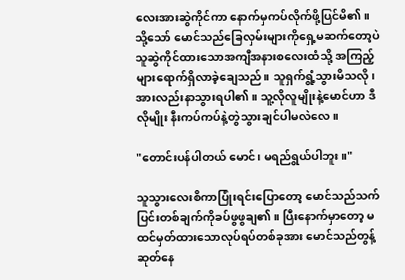လေးအားဆွဲကိုင်ကာ နောက်မှကပ်လိုက်ဖို့ပြင်မိ၏။ သို့သော် မောင်သည်ခြေလှမ်းများကို‌ရှေ့မဆက်တော့ပဲ သူဆွဲကိုင်ထားသောအကျီအနားစလေးထံသို့ အကြည့်များရောက်ရှိလာခဲ့ချေသည်။ သူရှက်ရွံ့သွားမိသလို၊အားလည်းနာသွားရပါ၏။ သူ့လိုလူမျိုးနဲ့မောင်ဟာ ဒီလိုမျိုး နီးကပ်ကပ်နဲ့တွဲသွားချင်ပါမလဲလေ။

"တောင်းပန်ပါတယ် မောင်၊ မရည်ရွယ်ပါဘူး။"

သူသွားလေးစိကာပြုံးရင်းပြောတော့ မောင်သည်သက်ပြင်းတစ်ချက်ကိုခပ်ဖွဖွချ၏။ ပြီးနောက်မှာတော့ မထင်မှတ်ထားသောလုပ်ရပ်တစ်ခုအား မောင်သည်တွန့်ဆုတ်နေ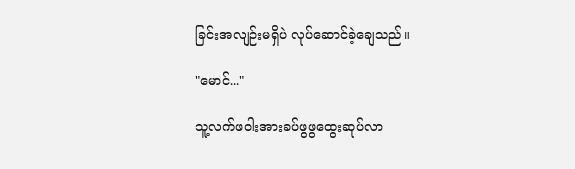ခြင်းအလျဉ်းမရှိပဲ လုပ်ဆောင်ခဲ့ချေသည်။

"မောင်..."

သူ့လက်ဖဝါးအားခပ်ဖွဖွထွေးဆုပ်လာ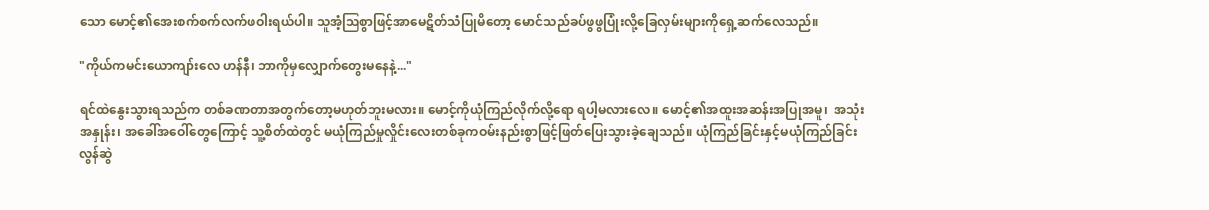သော မောင့်၏‌အေးစက်စက်လက်ဖဝါးရယ်ပါ။ သူအံ့ဩစွာဖြင့်အာမေဋိတ်သံပြုမိတော့ မောင်သည်ခပ်ဖွဖွပြုံးလို့ခြေလှမ်းများကိုရှေ့ဆက်လေသည်။

"ကိုယ်ကမင်းယောကျာ်းလေ ဟန်နီ၊ ဘာကိုမှလျှောက်တွေးမနေနဲ့..."

ရင်ထဲနွေးသွားရသည်က တစ်ခဏတာအတွက်တော့မဟုတ်ဘူးမလား။ မောင့်ကိုယုံကြည်လိုက်လို့ရော ရပါ့မလားလေ။ မောင့်၏အထူးအဆန်းအပြုအမူ၊  အသုံးအနှုန်း၊ အခေါ်အဝေါ်တွေကြောင့် သူ့စိတ်ထဲတွင် မယုံကြည်မှုလှိုင်းလေးတစ်ခုကဝမ်းနည်းစွာဖြင့်ဖြတ်ပြေးသွားခဲ့ချေသည်။ ယုံကြည်ခြင်းနှင့်မယုံကြည်ခြင်းလွန်ဆွဲ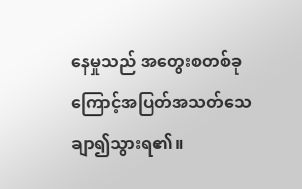နေမှုသည် အတွေးစတစ်ခုကြောင့်အပြတ်အသတ်သေချာ၍သွားရ၏။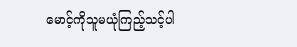မောင့်ကိုသူမယုံကြည့်သင့်ပါ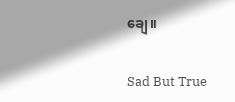ချေ။

Sad But True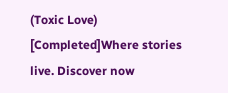(Toxic Love) [Completed]Where stories live. Discover now